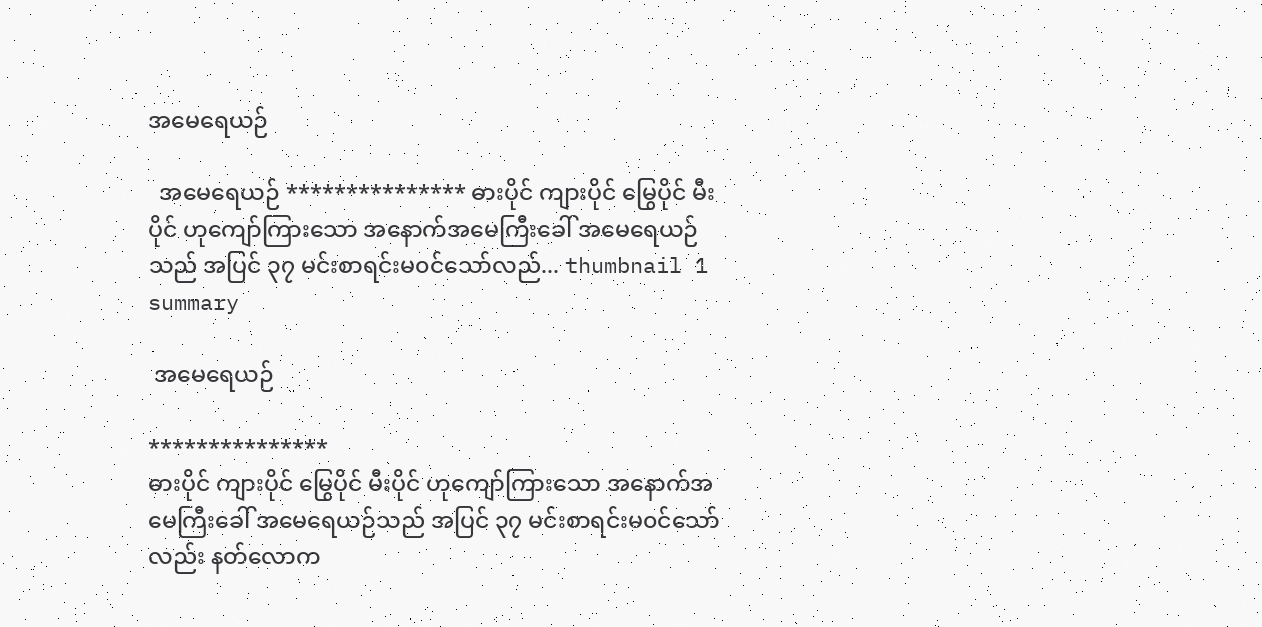အမေရေယဉ်

  အမေရေယဉ် *************** ဓားပိုင် ကျားပိုင် မြွေပိုင် မီးပိုင် ဟုကျော်ကြားသော အနောက်အမေကြီးခေါ် အမေရေယဉ်သည် အပြင် ၃၇ မင်းစာရင်းမ၀င်သော်လည်... thumbnail 1 summary

 အမေရေယဉ်

***************
ဓားပိုင် ကျားပိုင် မြွေပိုင် မီးပိုင် ဟုကျော်ကြားသော အနောက်အမေကြီးခေါ် အမေရေယဉ်သည် အပြင် ၃၇ မင်းစာရင်းမ၀င်သော်လည်း နတ်လောက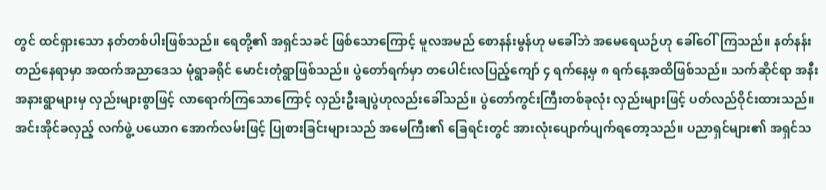တွင် ထင်ရှားသော နတ်တစ်ပါးဖြစ်သည်။ ရေတို့၏ အရှင်သခင် ဖြစ်သောကြောင့် မူလအမည် စောနန်းမွန်ဟု မခေါ်ဘဲ အမေရေယဉ်ဟု ခေါ်ဝေါ်ကြသည်။ နတ်နန်းတည်နေရာမှာ အထက်အညာဒေသ မုံရွာခရိုင် မောင်းတုံရွာဖြစ်သည်။ ပွဲတော်ရက်မှာ တပေါင်းလပြည့်ကျော် ၄ ရက်နေ့မှ ၈ ရက်နေ့အထိဖြစ်သည်။ သက်ဆိုင်ရာ အနီးအနားရွာများမှ လှည်းများစွာဖြင့် လာရောက်ကြသောကြောင့် လှည်းဦးချပွဲဟုလည်းခေါ်သည်။ ပွဲတော်ကွင်းကြီးတစ်ခုလုံး လှည်းများဖြင့် ပတ်လည်ဝိုင်းထားသည်။ အင်းအိုင်ခလှည့် လက်ဖွဲ့ ပယောဂ အောက်လမ်းဖြင့် ပြုစားခြင်းများသည် အမေကြီး၏ ခြေရင်းတွင် အားလုံးပျောက်ပျက်ရတော့သည်။ ပညာရှင်များ၏ အရှင်သ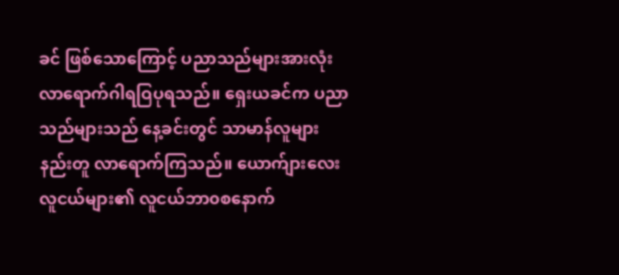ခင် ဖြစ်သောကြောင့် ပညာသည်များအားလုံး လာရောက်ဂါရဝြပုရသည်။ ရှေးယခင်က ပညာသည်များသည် နေ့ခင်းတွင် သာမာန်လူများနည်းတူ လာရောက်ကြသည်။ ယောက်ျားလေးလူငယ်များ၏ လူငယ်ဘာ၀စနောက်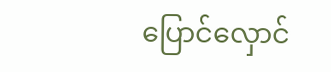ပြောင်လှောင်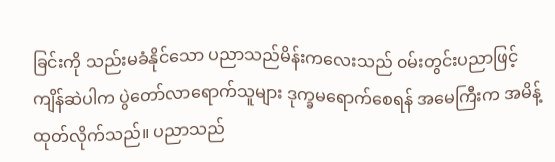ခြင်းကို သည်းမခံနိုင်သော ပညာသည်မိန်းကလေးသည် ၀မ်းတွင်းပညာဖြင့် ကျိန်ဆဲပါက ပွဲတော်လာရောက်သူများ ဒုက္ခမရောက်စေရန် အမေကြီးက အမိန့်ထုတ်လိုက်သည်။ ပညာသည်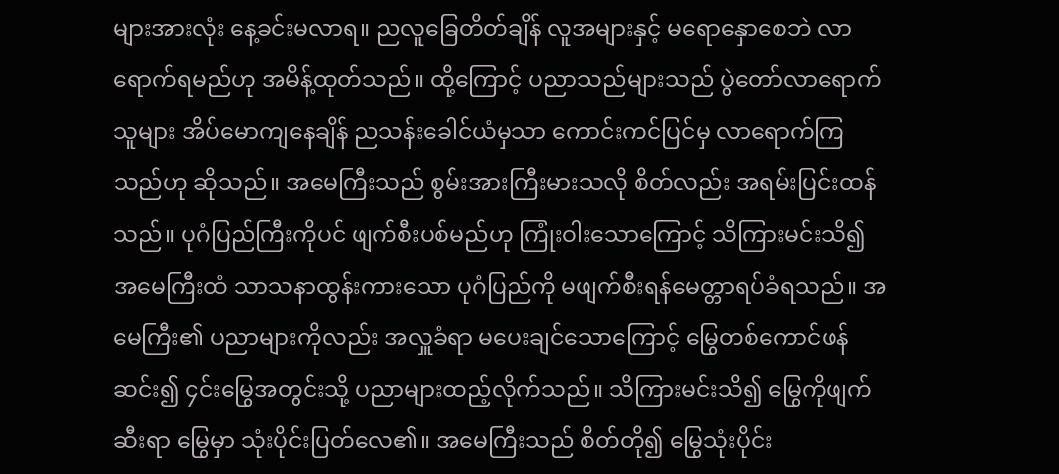များအားလုံး နေ့ခင်းမလာရ။ ညလူခြေတိတ်ချိန် လူအများနှင့် မရောနှောစေဘဲ လာရောက်ရမည်ဟု အမိန့်ထုတ်သည်။ ထို့ကြောင့် ပညာသည်များသည် ပွဲတော်လာရောက်သူများ အိပ်မောကျနေချိန် ညသန်းခေါင်ယံမှသာ ကောင်းကင်ပြင်မှ လာရောက်ကြသည်ဟု ဆိုသည်။ အမေကြီးသည် စွမ်းအားကြီးမားသလို စိတ်လည်း အရမ်းပြင်းထန်သည်။ ပုဂံပြည်ကြီးကိုပင် ဖျက်စီးပစ်မည်ဟု ကြုံးဝါးသောကြောင့် သိကြားမင်းသိ၍ အမေကြီးထံ သာသနာထွန်းကားသော ပုဂံပြည်ကို မဖျက်စီးရန်မေတ္တာရပ်ခံရသည်။ အမေကြီး၏ ပညာများကိုလည်း အလှူခံရာ မပေးချင်သောကြောင့် မြွေတစ်ကောင်ဖန်ဆင်း၍ ၄င်းမြွေအတွင်းသို့ ပညာများထည့်လိုက်သည်။ သိကြားမင်းသိ၍ မြွေကိုဖျက်ဆီးရာ မြွေမှာ သုံးပိုင်းပြတ်လေ၏။ အမေကြီးသည် စိတ်တို၍ မြွေသုံးပိုင်း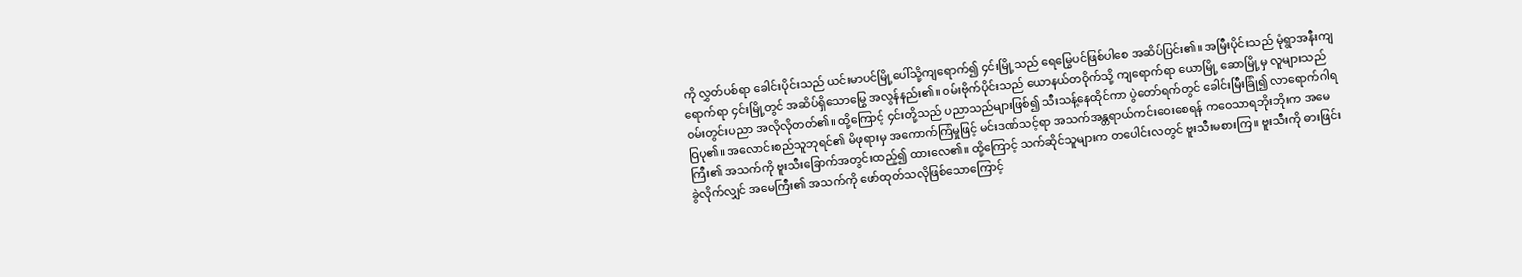ကို လွှတ်ပစ်ရာ ခေါင်းပိုင်းသည် ယင်းမာပင်မြို့ပေါ်သို့ကျရောက်၍ ၄င်းမြို့သည် ရေမြွေပင်ဖြစ်ပါစေ အဆိပ်ပြင်း၏။ အမြီးပိုင်းသည် မုံရွာအနီးကျရောက်ရာ ၄င်းမြို့တွင် အဆိပ်ရှိသောမြွေ အလွန်နည်း၏။ ၀မ်းဗိုက်ပိုင်းသည် ယောနယ်တဝိုက်သို့ ကျရောက်ရာ ယောမြို့ ဆောမြို့မှ လူများသည် ၀မ်းတွင်းပညာ အလိုလိုတတ်၏။ ထို့ကြောင့် ၄င်းတို့သည် ပညာသည်များဖြစ်၍ သီးသန့်နေထိုင်ကာ ပွဲတော်ရက်တွင် ခေါင်းမြီးခြုံ၍ လာရောက်ဂါရဝြပု၏။ အလောင်းစည်သူဘုရင်၏ မိဖုရားမှ အကောက်ကြံမှုဖြင့် မင်းဒဏ်သင့်ရာ အသက်အန္တရာယ်ကင်းဝေးစေရန် ကဝေသာရဘိုးဘိုးက အမေကြီး၏ အသက်ကို ဗူးသီးခြောက်အတွင်းထည့်၍ ထားလေ၏။ ထို့ကြောင့် သက်ဆိုင်သူများက တပေါင်းလတွင် ဗူးသီးမစားကြ။ ဗူးသီးကို ဓားဖြင်းခွဲလိုက်လျှင် အမေကြီး၏ အသက်ကို ဖော်ထုတ်သလိုဖြစ်သောကြောင့်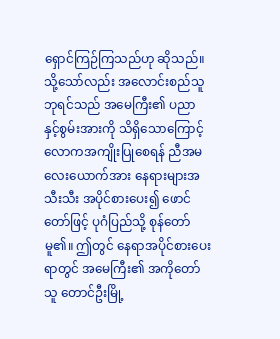ရှောင်ကြဉ်ကြသည်ဟု ဆိုသည်။ သို့သော်လည်း အလောင်းစည်သူဘုရင်သည် အမေကြီး၏ ပညာနှင့်စွမ်းအားကို သိရှိသောကြောင့် လောကအကျိုးပြုစေရန် ညီအမလေးယောက်အား နေရားများအသီးသီး အပိုင်စားပေး၍ ဖောင်တော်ဖြင့် ပုဂံပြည်သို့ စုန်တော်မူ၏။ ဤတွင် နေရာအပိုင်စားပေးရာတွင် အမေကြီး၏ အကိုတော်သူ တောင်ဦးမြို့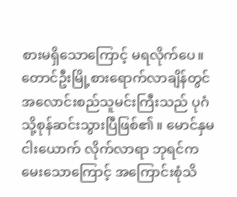စားမရှိသောကြောင့် မရလိုက်ပေ။ တောင်ဦးမြို့စားရောက်လာချိန်တွင် အလောင်းစည်သူမင်းကြီးသည် ပုဂံသို့စုန်ဆင်းသွားပြီဖြစ်၏။ မောင်နှမငါးယောက် လိုက်လာရာ ဘုရင်ကမေးသောကြောင့် အကြောင်းစုံသိ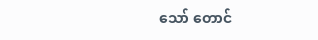သော် တောင်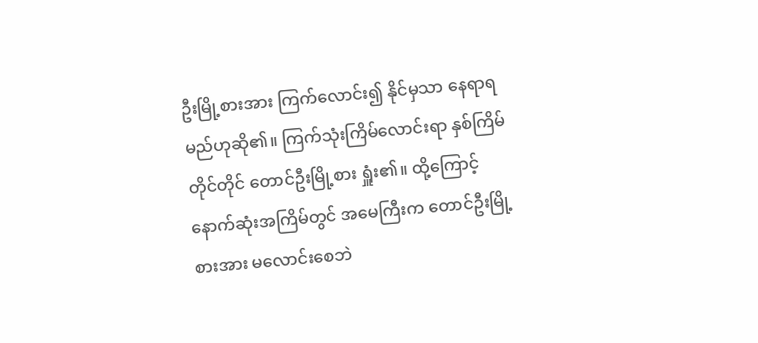ဦးမြို့စားအား ကြက်လောင်း၍ နိုင်မှသာ နေရာရမည်ဟုဆို၏။ ကြက်သုံးကြိမ်လောင်းရာ နှစ်ကြိမ်တိုင်တိုင် တောင်ဦးမြို့စား ရှူံး၏။ ထို့ကြောင့် နောက်ဆုံးအကြိမ်တွင် အမေကြီးက တောင်ဦးမြို့စားအား မလောင်းစေဘဲ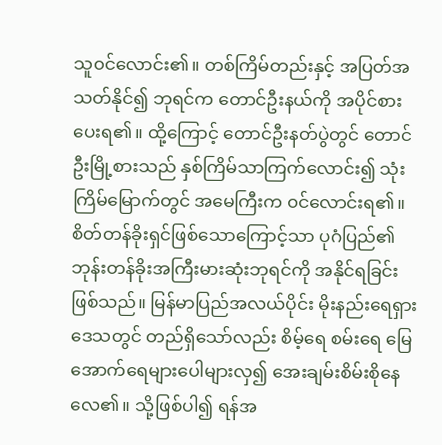သူ၀င်လောင်း၏။ တစ်ကြိမ်တည်းနှင့် အပြတ်အသတ်နိုင်၍ ဘုရင်က တောင်ဦးနယ်ကို အပိုင်စားပေးရ၏။ ထို့ကြောင့် တောင်ဦးနတ်ပွဲတွင် တောင်ဦးမြို့စားသည် နှစ်ကြိမ်သာကြက်လောင်း၍ သုံးကြိမ်မြောက်တွင် အမေကြီးက ၀င်လောင်းရ၏။ စိတ်တန်ခိုးရှင်ဖြစ်သောကြောင့်သာ ပုဂံပြည်၏ ဘုန်းတန်ခိုးအကြီးမားဆုံးဘုရင်ကို အနိုင်ရခြင်းဖြစ်သည်။ မြန်မာပြည်အလယ်ပိုင်း မိုးနည်းရေရှားဒေသတွင် တည်ရှိသော်လည်း စိမ့်ရေ စမ်းရေ မြေအောက်ရေများပေါများလှ၍ အေးချမ်းစိမ်းစိုနေလေ၏။ သို့ဖြစ်ပါ၍ ရန်အ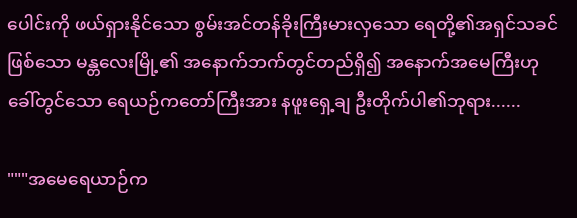ပေါင်းကို ဖယ်ရှားနိုင်သော စွမ်းအင်တန်ခိုးကြီးမားလှသော ရေတို့၏အရှင်သခင်ဖြစ်သော မန္တလေးမြို့၏ အနောက်ဘက်တွင်တည်ရှိ၍ အနောက်အမေကြီးဟု ခေါ်တွင်သော ရေယဉ်ကတော်ကြီးအား နဖူးရှေ့ချ ဦးတိုက်ပါ၏ဘုရား......

"""အမေရေယာဉ်က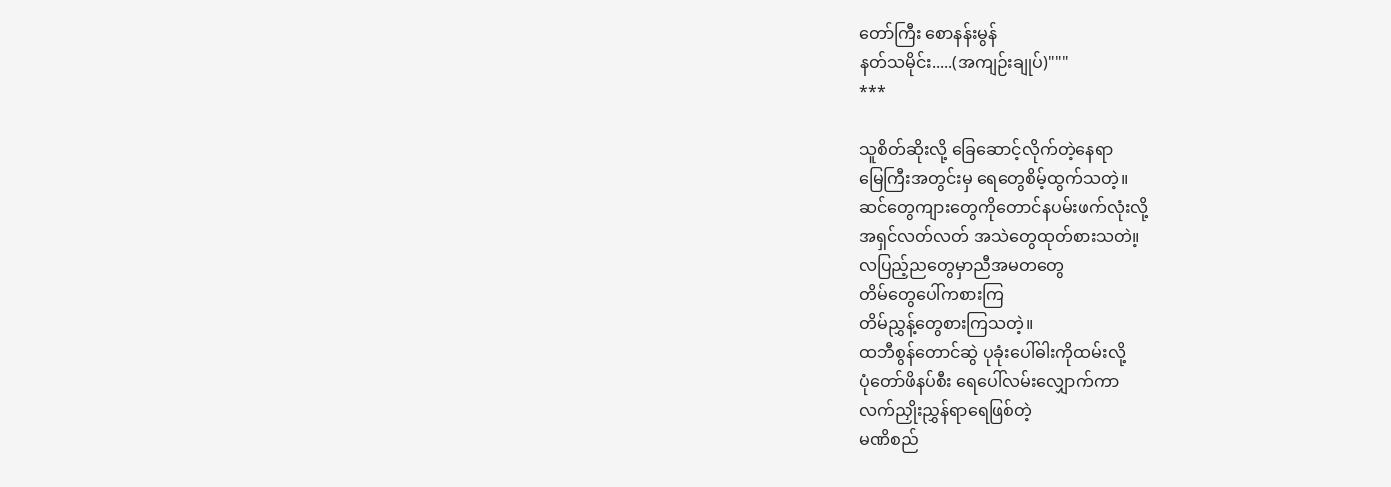တော်ကြီး စောနန်းမွန်
နတ်သမိုင်း.....(အကျဉ်းချုပ်)"""
***

သူစိတ်ဆိုးလို့ ခြေဆောင့်လိုက်တဲ့နေရာ
မြေကြီးအတွင်းမှ ရေတွေစိမ့်ထွက်သတဲ့။
ဆင်တွေကျားတွေကိုတောင်နပမ်းဖက်လုံးလို့
အရှင်လတ်လတ် အသဲတွေထုတ်စားသတဲ။့
လပြည့်ညတွေမှာညီအမတတွေ
တိမ်တွေပေါ်ကစားကြ
တိမ်ညွှန့်တွေစားကြသတဲ့။
ထဘီစွန်တောင်ဆွဲ ပုခုံးပေါ်ဓါးကိုထမ်းလို့
ပုံတော်ဖိနပ်စီး ရေပေါ်လမ်းလျှောက်ကာ
လက်ညှိုးညွှန်ရာရေဖြစ်တဲ့
မဏိစည်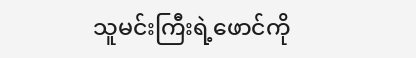သူမင်းကြီးရဲ့ဖောင်ကို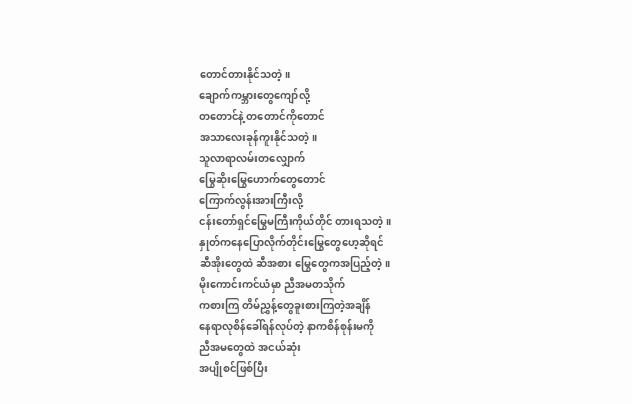တောင်တားနိုင်သတဲ့။
ချောက်ကမ္ဘားတွေကျော်လို့
တတောင်နဲ့ တတောင်ကိုတောင်
အသာလေးခုန်ကူးနိုင်သတဲ့။
သူလာရာလမ်းတလျှောက်
မြွေဆိုးမြွေဟောက်တွေတောင်
ကြောက်လွန်းအားကြီးလို့
ငန်းတော်ရှင်မြွေမကြီးကိုယ်တိုင် တားရသတဲ့။
နှုတ်ကနေပြောလိုက်တိုင်းမြွေတွေဟေ့ဆိုရင်
ဆီအိုးတွေထဲ ဆီအစား မြွေတွေကအပြည့်တဲ့။
မိုးကောင်းကင်ယံမှာ ညီအမတသိုက်
ကစားကြ တိမ်ညွှန့်တွေခူးစားကြတဲ့အချိန်
နေရာလုစိန်ခေါ်ရန်လုပ်တဲ့ နာကစိန်စုန်းမကို
ညီအမတွေထဲ အငယ်ဆုံး
အပျိုစင်ဖြစ်ပြီး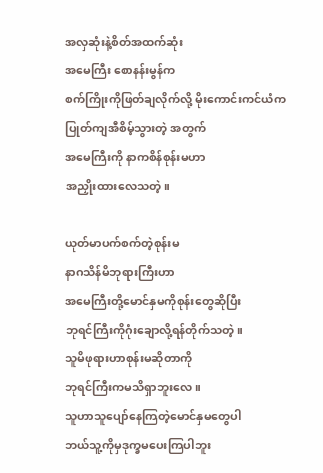အလှဆုံးနဲ့စိတ်အထက်ဆုံး
အမေကြီး စောနန်းမွန်က
စက်ကြိုးကိုဖြတ်ချလိုက်လို့ မိုးကောင်းကင်ယံက
ပြုတ်ကျအီစိမ့်သွားတဲ့ အတွက်
အမေကြီးကို နာကစိန်စုန်းမဟာ
အညှိုးထားလေသတဲ့။

ယုတ်မာပက်စက်တဲ့စုန်းမ
နာဂသိန်မိဘုရားကြီးဟာ
အမေကြီးတို့မောင်နှမကိုစုန်းတွေဆိုပြီး
ဘုရင်ကြီးကိုဂုံးချောလို့ရန်တိုက်သတဲ့။
သူမိဖုရားဟာစုန်းမဆိုတာကို
ဘုရင်ကြီးကမသိရှာဘူးလေ။
သူဟာသူပျော်နေကြတဲ့မောင်နှမတွေပါ
ဘယ်သူ့ကိုမှဒုက္ခမပေးကြပါဘူး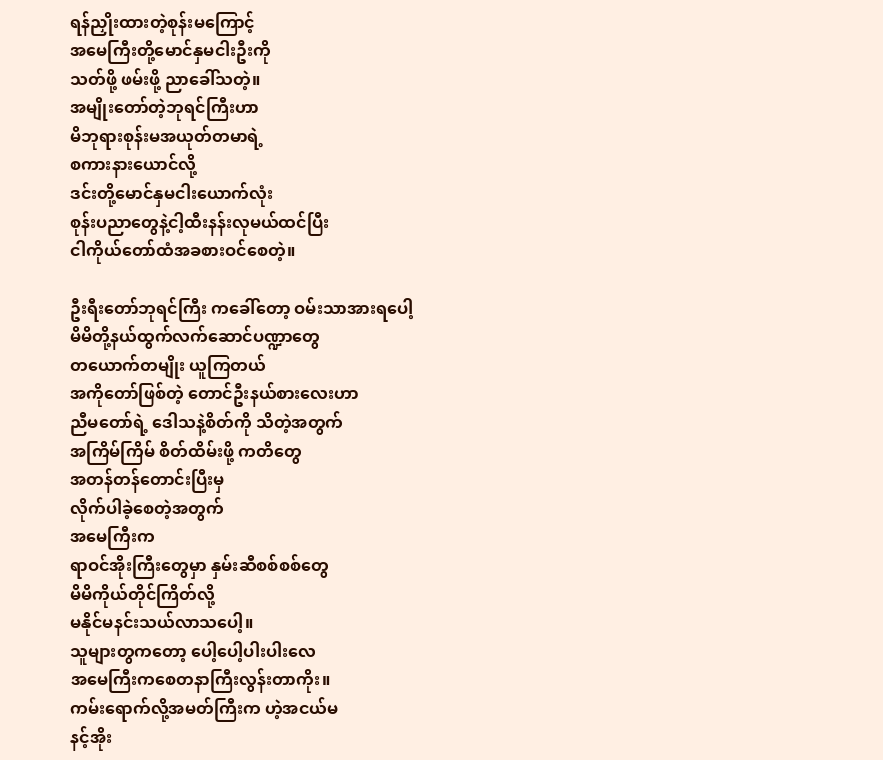ရန်ညှိုးထားတဲ့စုန်းမကြောင့်
အမေကြီးတို့မောင်နှမငါးဦးကို
သတ်ဖို့ ဖမ်းဖို့ ညာခေါ်သတဲ့။
အမျိုးတော်တဲ့ဘုရင်ကြီးဟာ
မိဘုရားစုန်းမအယုတ်တမာရဲ့
စကားနားယောင်လို့
ဒင်းတို့မောင်နှမငါးယောက်လုံး
စုန်းပညာတွေနဲ့ငါ့ထီးနန်းလုမယ်ထင်ပြီး
ငါကိုယ်တော်ထံအခစားဝင်စေတဲ့။

ဦးရီးတော်ဘုရင်ကြီး ကခေါ်တော့ ဝမ်းသာအားရပေါ့
မိမိတို့နယ်ထွက်လက်ဆောင်ပဏ္ဍာတွေ
တယောက်တမျိုး ယူကြတယ်
အကိုတော်ဖြစ်တဲ့ တောင်ဦးနယ်စားလေးဟာ
ညီမတော်ရဲ့ ဒေါသနဲ့စိတ်ကို သိတဲ့အတွက်
အကြိမ်ကြိမ် စိတ်ထိမ်းဖို့ ကတိတွေ
အတန်တန်တောင်းပြီးမှ
လိုက်ပါခဲ့စေတဲ့အတွက်
အမေကြီးက
ရာဝင်အိုးကြီးတွေမှာ နှမ်းဆီစစ်စစ်တွေ
မိမိကိုယ်တိုင်ကြိတ်လို့
မနိုင်မနင်းသယ်လာသပေါ့။
သူများတွကတော့ ပေါ့ပေါ့ပါးပါးလေ
အမေကြီးကစေတနာကြီးလွန်းတာကိုး။
ကမ်းရောက်လို့အမတ်ကြီးက ဟဲ့အငယ်မ
နင့်အိုး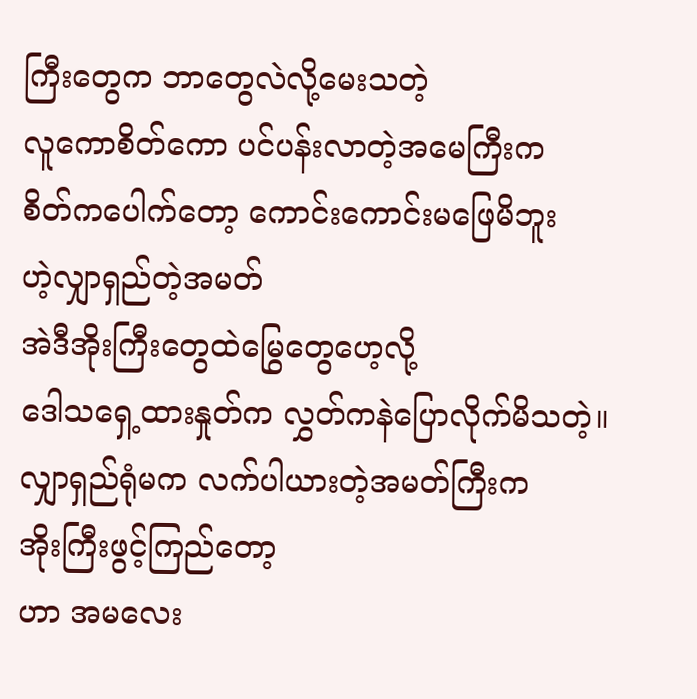ကြီးတွေက ဘာတွေလဲလို့မေးသတဲ့
လူကောစိတ်ကော ပင်ပန်းလာတဲ့အမေကြီးက
စိတ်ကပေါက်တော့ ကောင်းကောင်းမဖြေမိဘူး
ဟဲ့လျှာရှည်တဲ့အမတ်
အဲဒီအိုးကြီးတွေထဲမြွေတွေဟေ့လို့
ဒေါသရှေ့ထားနှုတ်က လွှတ်ကနဲပြောလိုက်မိသတဲ့။
လျှာရှည်ရုံမက လက်ပါယားတဲ့အမတ်ကြီးက
အိုးကြီးဖွင့်ကြည်တော့
ဟာ အမလေး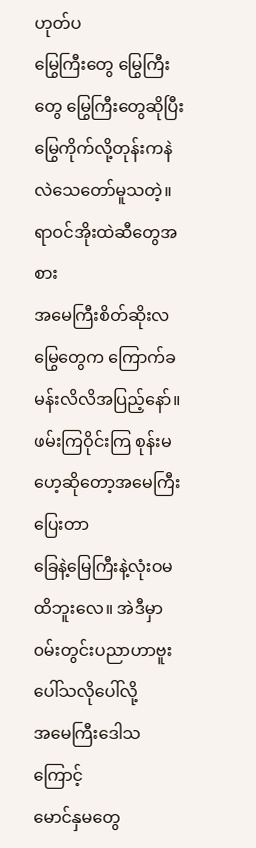ဟုတ်ပ
မြွေကြီးတွေ မြွေကြီးတွေ မြွေကြီးတွေဆိုပြီး
မြွေကိုက်လို့တုန်းကနဲလဲသေတော်မူသတဲ့။
ရာဝင်အိုးထဲဆီတွေအစား
အမေကြီးစိတ်ဆိုးလ
မြွေတွေက ကြောက်ခမန်းလိလိအပြည့်နော်။
ဖမ်းကြဝိုင်းကြ စုန်းမဟေ့ဆိုတော့အမေကြီးပြေးတာ
ခြေနဲ့မြေကြီးနဲ့လုံးဝမထိဘူးလေ။ အဲဒီမှာ၀မ်းတွင်းပညာဟာဗူးပေါ်သလိုပေါ်လို့
အမေကြီးဒေါသကြောင့်
မောင်နှမတွေ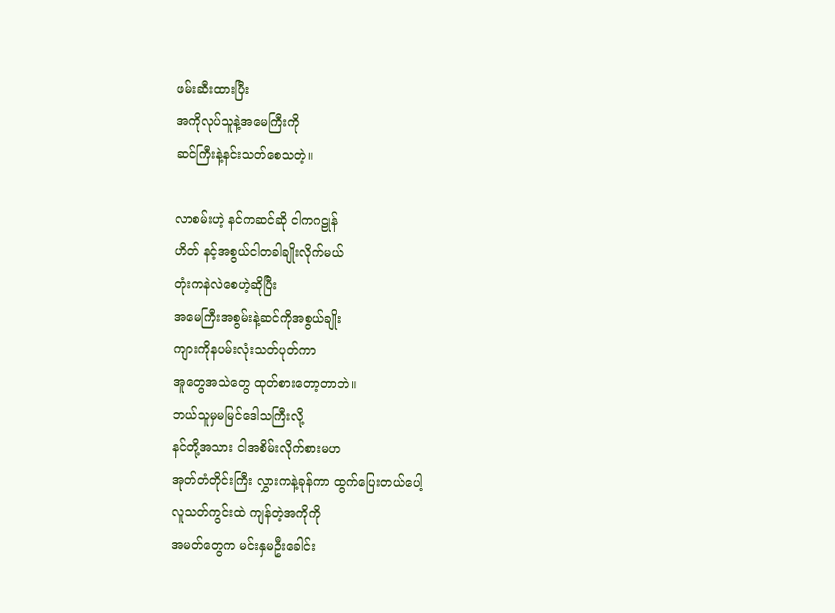ဖမ်းဆီးထားပြီး
အကိုလုပ်သူနဲ့အမေကြီးကို
ဆင်ကြီးနဲ့နင်းသတ်စေသတဲ့။

လာစမ်းဟဲ့ နင်ကဆင်ဆို ငါကဂဠုန်
ဟိတ် နင့်အစွယ်ငါတခါချိုးလိုက်မယ်
တုံးကနဲလဲစေဟဲ့ဆိုပြီး
အမေကြီးအစွမ်းနဲ့ဆင်ကိုအစွယ်ချိုး
ကျားကိုနပမ်းလုံးသတ်ပုတ်ကာ
အူတွေအသဲတွေ ထုတ်စားတော့တာဘဲ။
ဘယ်သူမှမမြင်ဒေါသကြီးလို့
နင်တို့အသား ငါအစိမ်းလိုက်စားမဟ
အုတ်တံတိုင်းကြီး လွှားကနဲ့ခုန်ကာ ထွက်ပြေးတယ်ပေါ့
လူသတ်ကွင်းထဲ ကျန်တဲ့အကိုကို
အမတ်တွေက မင်းနှမဦးခေါင်း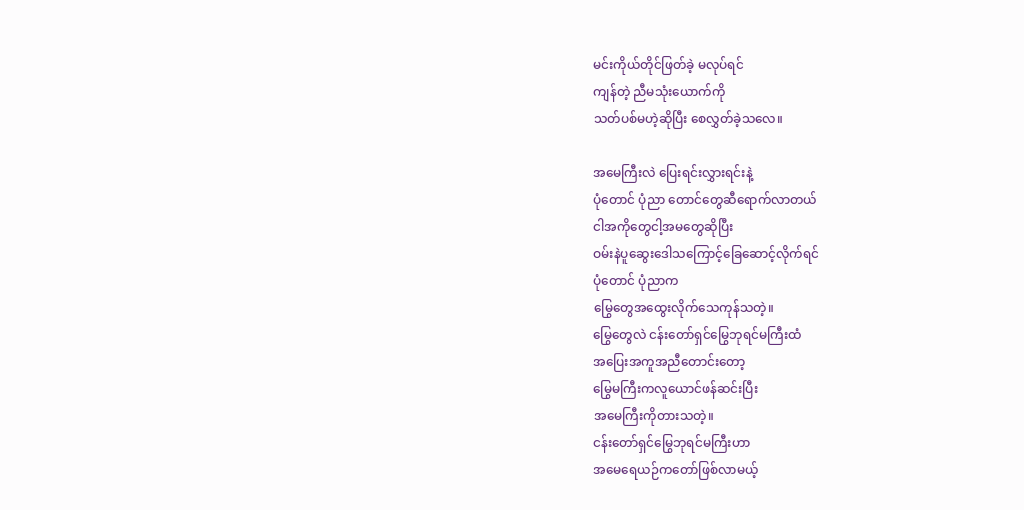မင်းကိုယ်တိုင်ဖြတ်ခဲ့ မလုပ်ရင်
ကျန်တဲ့ ညီမသုံးယောက်ကို
သတ်ပစ်မဟဲ့ဆိုပြီး စေလွှတ်ခဲ့သလေ။

အမေကြီးလဲ ပြေးရင်းလွှားရင်းနဲ့
ပုံတောင် ပုံညာ တောင်တွေဆီရောက်လာတယ်
ငါအကိုတွေငါ့အမတွေဆိုပြီး
ဝမ်းနဲပူဆွေးဒေါသကြောင့်ခြေဆောင့်လိုက်ရင်
ပုံတောင် ပုံညာက
မြွေတွေအထွေးလိုက်သေကုန်သတဲ့။
မြွေတွေလဲ ငန်းတော်ရှင်မြွေဘုရင်မကြီးထံ
အပြေးအကူအညီတောင်းတော့
မြွေမကြီးကလူယောင်ဖန်ဆင်းပြီး
အမေကြီးကိုတားသတဲ့။
ငန်းတော်ရှင်မြွေဘုရင်မကြီးဟာ
အမေရေယဉ်ကတော်ဖြစ်လာမယ့်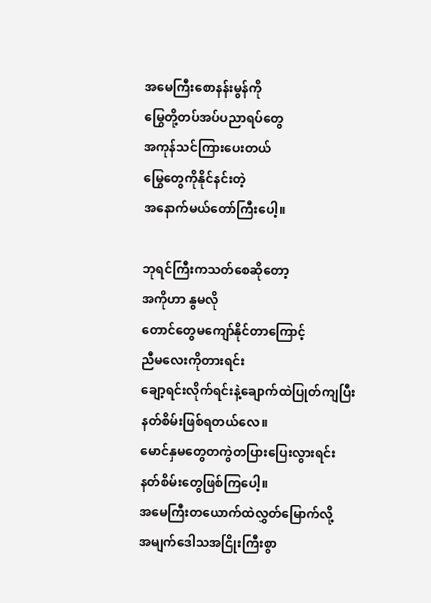အမေကြီးစောနန်းမွန်ကို
မြွေတို့တပ်အပ်ပညာရပ်တွေ
အကုန်သင်ကြားပေးတယ်
မြွေတွေကိုနိုင်နင်းတဲ့
အနောက်မယ်တော်ကြီးပေါ့။

ဘုရင်ကြီးကသတ်စေဆိုတော့
အကိုဟာ နွမလို
တောင်တွေမကျော်နိုင်တာကြောင့်
ညီမလေးကိုတားရင်း
ချော့ရင်းလိုက်ရင်းနဲ့ချောက်ထဲပြုတ်ကျပြီး
နတ်စိမ်းဖြစ်ရတယ်လေ။
မောင်နှမတွေတကွဲတပြားပြေးလွားရင်း
နတ်စိမ်းတွေဖြစ်ကြပေါ့။
အမေကြီးတယောက်ထဲလွှတ်မြောက်လို့
အမျက်ဒေါသအငြိုးကြီးစွာ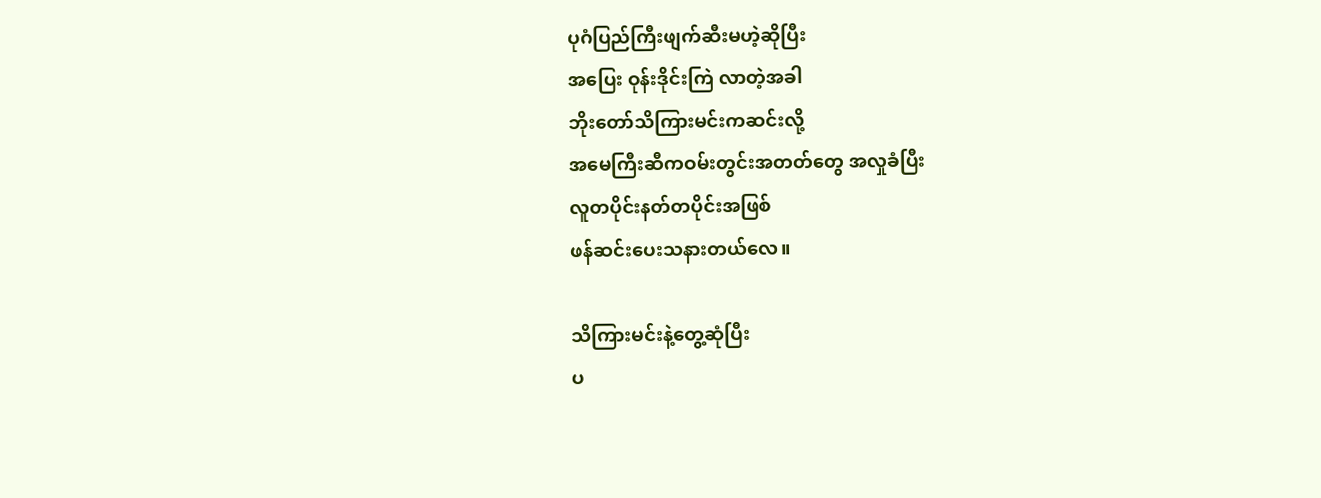ပုဂံပြည်ကြီးဖျက်ဆီးမဟဲ့ဆိုပြီး
အပြေး ဝုန်းဒိုင်းကြဲ လာတဲ့အခါ
ဘိုးတော်သိကြားမင်းကဆင်းလို့
အမေကြီးဆီကဝမ်းတွင်းအတတ်တွေ အလှုခံပြီး
လူတပိုင်းနတ်တပိုင်းအဖြစ်
ဖန်ဆင်းပေးသနားတယ်လေ။

သိကြားမင်းနဲ့တွေ့ဆုံပြီး
ပ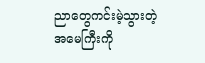ညာတွေကင်းမဲ့သွားတဲ့ အမေကြီးကို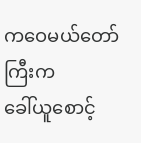ကဝေမယ်တော်ကြီးက
ခေါ်ယူစောင့်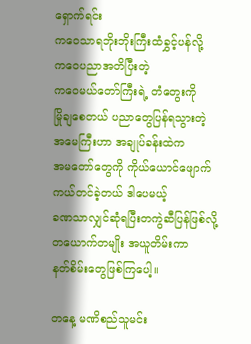ရှောက်ရင်း
ကဝေသာရဘိုးဘိုးကြီးထံခွှင့်ပန်လို့
ကဝေပညာအတိပြီးတဲ့
ကဝေမယ်တော်ကြီးရဲ့ တံတွေးကို
မြိုချစေတယ် ပညာတွေပြန်ရသွားတဲ့
အမေကြီးဟာ အချုပ်ခန်းထဲက
အမတော်တွေကို ကိုယ်ယောင်ဖျောက်
ကယ်တင်ခဲ့တယ် ဒါပေမယ့်
ခဏသာလျှင်ဆုံရပြီးတကွဲဆီပြန်ဖြစ်လို့
တယောက်တမျိုး အယူတိမ်းကာ
နတ်စိမ်းတွေဖြစ်ကြပေါ့။

တနေ့ မဏိစည်သူမင်း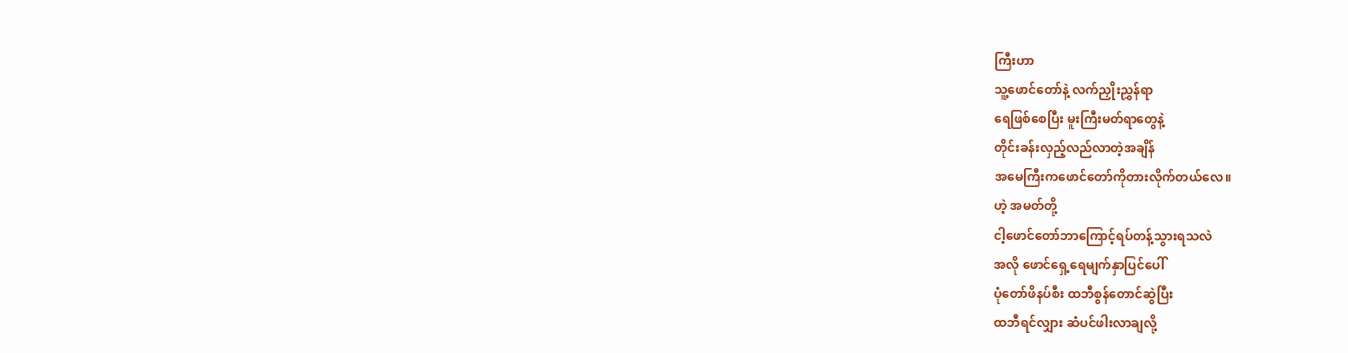ကြီးဟာ
သူ့ဖောင်တော်နဲ့ လက်ညှိုးညွှန်ရာ
ရေဖြစ်စေပြီး မူးကြီးမတ်ရာတွေနဲ့
တိုင်းခန်းလှည့်လည်လာတဲ့အချိန်
အမေကြီးကဖောင်တော်ကိုတားလိုက်တယ်လေ။
ဟဲ့ အမတ်တို့
ငါ့ဖောင်တော်ဘာကြောင့်ရပ်တန့်သွားရသလဲ
အလို ဖောင်ရှေ့ရေမျက်နှာပြင်ပေါ်
ပုံတော်ဖိနပ်စီး ထဘီစွန်တောင်ဆွဲပြီး
ထဘီရင်လျှား ဆံပင်ဖါးလာချလို့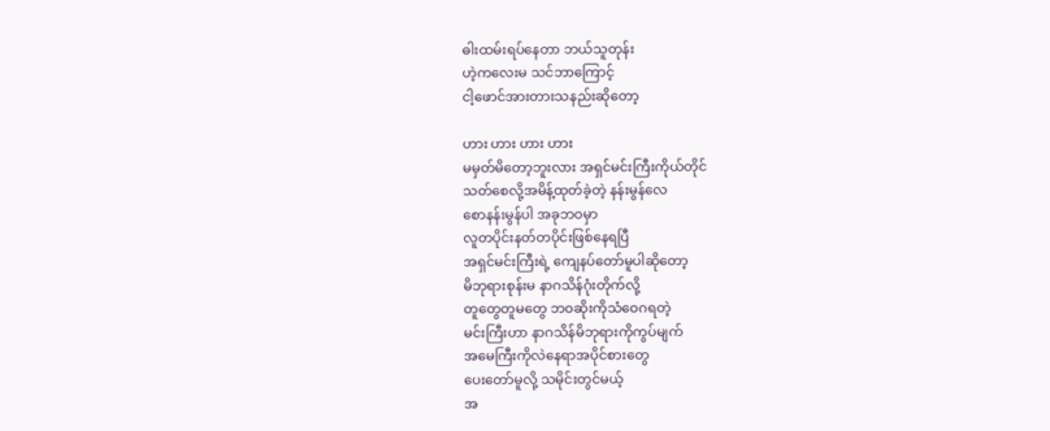ဓါးထမ်းရပ်နေတာ ဘယ်သူတုန်း
ဟဲ့ကလေးမ သင်ဘာကြောင့်
ငါ့ဖောင်အားတားသနည်းဆိုတော့

ဟား ဟား ဟား ဟား
မမှတ်မိတော့ဘူးလား အရှင်မင်းကြီးကိုယ်တိုင်
သတ်စေလို့အမိန့်ထုတ်ခဲ့တဲ့ နန်းမွန်လေ
စောနန်းမွန်ပါ အခုဘဝမှာ
လူတပိုင်းနတ်တပိုင်းဖြစ်နေရပြီ
အရှင်မင်းကြီးရဲ့ ကျေနပ်တော်မူပါဆိုတော့
မိဘုရားစုန်းမ နာဂသိန်ဂုံးတိုက်လို့
တူတွေတူမတွေ ဘဝဆိုးကိုသံဝေဂရတဲ့
မင်းကြီးဟာ နာဂသိန်မိဘုရားကိုကွပ်မျက်
အမေကြီးကိုလဲနေရာအပိုင်စားတွေ
ပေးတော်မူလို့ သမိုင်းတွင်မယ့်
အ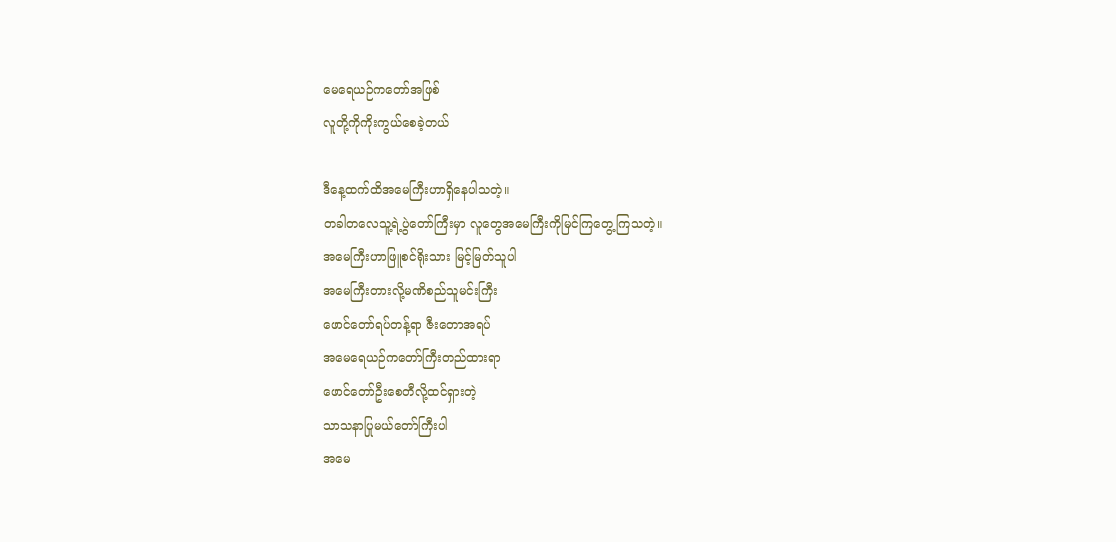မေရေယဉ်ကတော်အဖြစ်
လူတို့ကိုကိုးကွယ်စေခဲ့တယ်

ဒီနေ့ထက်ထိအမေကြီးဟာရှိနေပါသတဲ့။
တခါတလေသူ့ရဲ့ပွဲတော်ကြီးမှာ လူတွေအမေကြီးကိုမြင်ကြတွေ့ကြသတဲ့။
အမေကြီးဟာဖြူစင်ရိုးသား မြင့်မြတ်သူပါ
အမေကြီးတားလို့မဏိစည်သူမင်းကြီး
ဖောင်တော်ရပ်တန့်ရာ ဇီးတောအရပ်
အမေရေယဉ်ကတော်ကြီးတည်ထားရာ
ဖောင်တော်ဦးစေတီလို့ထင်ရှားတဲ့
သာသနာပြုမယ်တော်ကြီးပါ
အမေ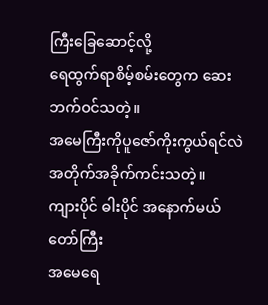ကြီးခြေဆောင့်လို့
ရေထွက်ရာစိမ့်စမ်းတွေက ဆေးဘက်ဝင်သတဲ့။
အမေကြီးကိုပူဇော်ကိုးကွယ်ရင်လဲ
အတိုက်အခိုက်ကင်းသတဲ့။
ကျားပိုင် ဓါးပိုင် အနောက်မယ်တော်ကြီး
အမေရေ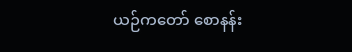ယဉ်ကတော် စောနန်း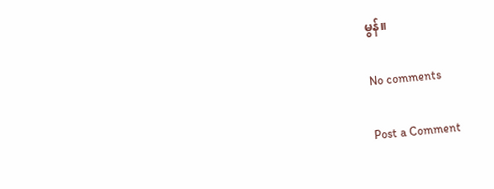မွန်။

No comments

Post a Comment